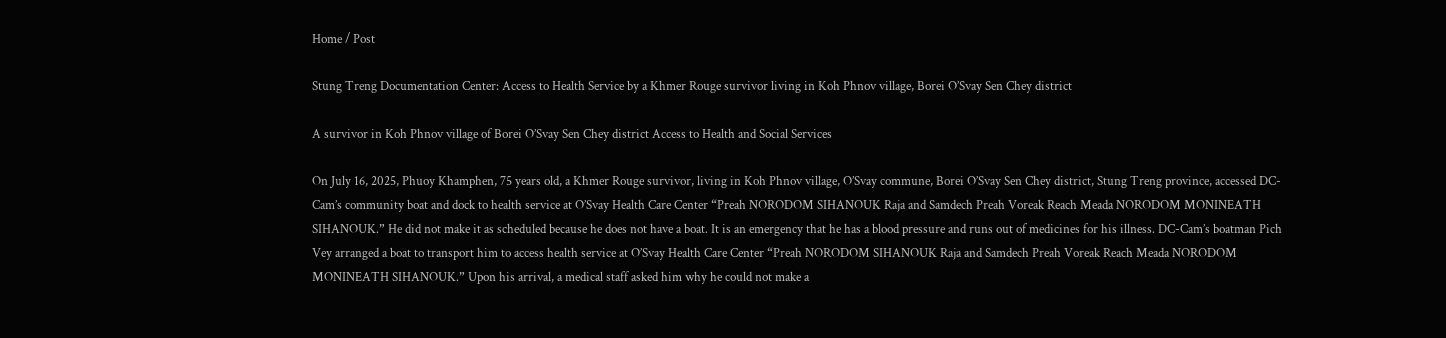Home / Post

Stung Treng Documentation Center: Access to Health Service by a Khmer Rouge survivor living in Koh Phnov village, Borei O’Svay Sen Chey district

A survivor in Koh Phnov village of Borei O’Svay Sen Chey district Access to Health and Social Services

On July 16, 2025, Phuoy Khamphen, 75 years old, a Khmer Rouge survivor, living in Koh Phnov village, O’Svay commune, Borei O’Svay Sen Chey district, Stung Treng province, accessed DC-Cam’s community boat and dock to health service at O’Svay Health Care Center “Preah NORODOM SIHANOUK Raja and Samdech Preah Voreak Reach Meada NORODOM MONINEATH SIHANOUK.” He did not make it as scheduled because he does not have a boat. It is an emergency that he has a blood pressure and runs out of medicines for his illness. DC-Cam’s boatman Pich Vey arranged a boat to transport him to access health service at O’Svay Health Care Center “Preah NORODOM SIHANOUK Raja and Samdech Preah Voreak Reach Meada NORODOM MONINEATH SIHANOUK.” Upon his arrival, a medical staff asked him why he could not make a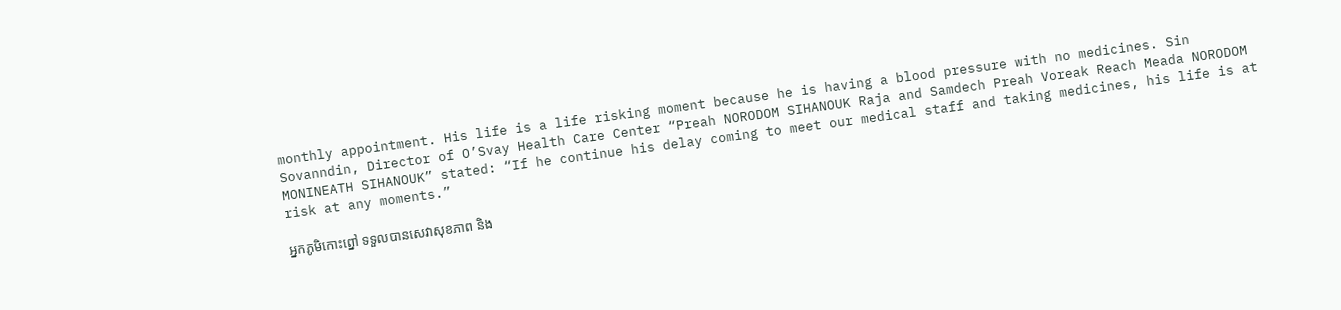monthly appointment. His life is a life risking moment because he is having a blood pressure with no medicines. Sin Sovanndin, Director of O’Svay Health Care Center “Preah NORODOM SIHANOUK Raja and Samdech Preah Voreak Reach Meada NORODOM MONINEATH SIHANOUK” stated: “If he continue his delay coming to meet our medical staff and taking medicines, his life is at risk at any moments.”

អ្នកភូមិកោះព្នៅ ទទួលបានសេវាសុខភាព និង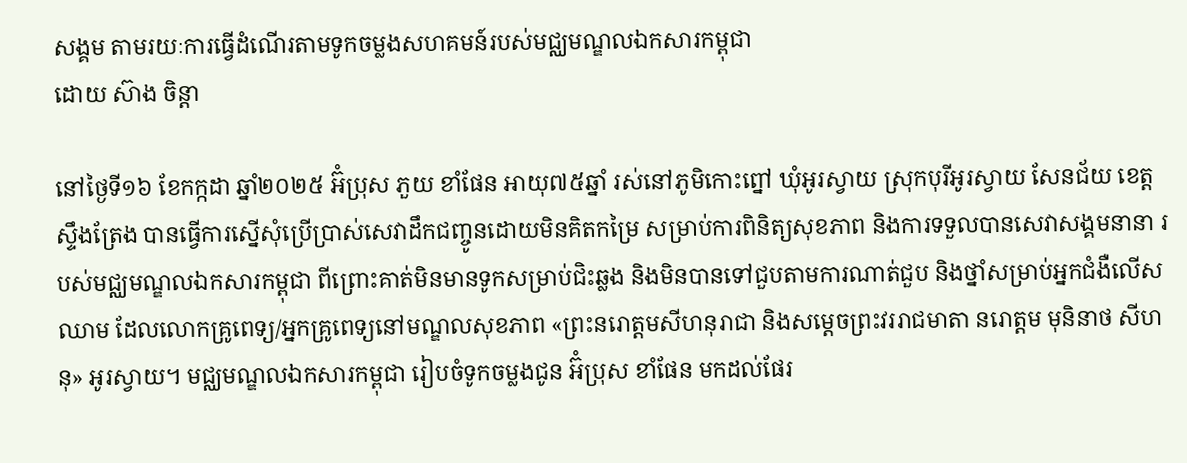សង្គម តាមរយៈការធ្វើដំណើរតាមទូកចម្លងសហគមន៍របស់មជ្ឈមណ្ឌលឯកសារកម្ពុជា
ដោយ ស៊ាង ចិន្ដា

នៅថ្ងៃទី១៦ ខែកក្កដា ឆ្នាំ២០២៥ អ៊ំប្រុស ភួយ ខាំផែន អាយុ៧៥ឆ្នាំ រស់នៅភូមិកោះព្នៅ ឃុំអូរស្វាយ ស្រុកបុរីអូរស្វាយ សែនជ័យ ខេត្តស្ទឹងត្រែង បានធ្វើការស្នើសុំប្រើប្រាស់សេវាដឹកជញ្ចូនដោយមិនគិតកម្រៃ សម្រាប់ការពិនិត្យសុខភាព និងការទទួលបានសេវាសង្គមនានា របស់មជ្ឈមណ្ឌលឯកសារកម្ពុជា ពីព្រោះគាត់មិនមានទូកសម្រាប់ជិះឆ្លង និងមិនបានទៅជួបតាមការណាត់ជួប និងថ្នាំសម្រាប់អ្នកជំងឺលើសឈាម ដែលលោកគ្រូពេទ្យ/អ្នកគ្រូពេទ្យនៅមណ្ឌលសុខភាព «ព្រះនរោត្តមសីហនុរាជា និងសម្ដេចព្រះវររាជមាតា នរោត្តម មុនិនាថ សីហនុ» អូរស្វាយ។ មជ្ឈមណ្ឌលឯកសារកម្ពុជា រៀបចំទូកចម្លងជូន អ៊ំប្រុស ខាំផែន មកដល់ផែរ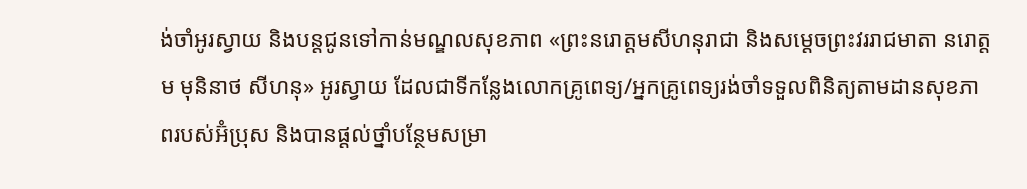ង់ចាំអូរស្វាយ និងបន្តជូនទៅកាន់មណ្ឌលសុខភាព «ព្រះនរោត្តមសីហនុរាជា និងសម្ដេចព្រះវររាជមាតា នរោត្តម មុនិនាថ សីហនុ» អូរស្វាយ ដែលជាទីកន្លែងលោកគ្រូពេទ្យ/អ្នកគ្រូពេទ្យរង់ចាំទទួលពិនិត្យតាមដានសុខភាពរបស់អ៊ំប្រុស និងបានផ្ដល់ថ្នាំបន្ថែមសម្រា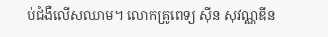ប់ជំងឺលើសឈាម។ លោកគ្រូពេទ្យ ស៊ីន សុវណ្ណឌីន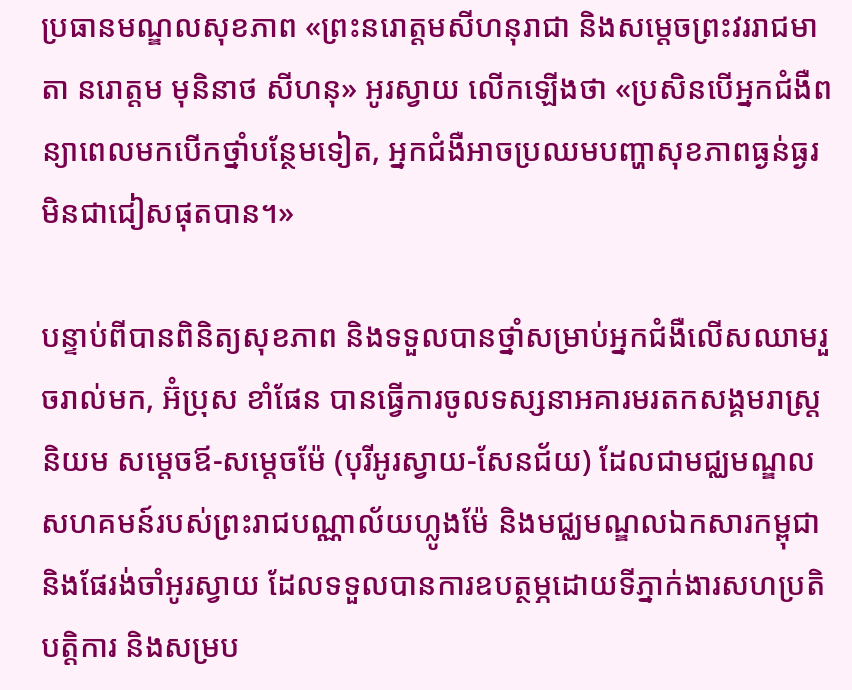ប្រធានមណ្ឌលសុខភាព «ព្រះនរោត្តមសីហនុរាជា និងសម្ដេចព្រះវររាជមាតា នរោត្តម មុនិនាថ សីហនុ» អូរស្វាយ លើកឡើងថា «ប្រសិនបើអ្នកជំងឺពន្យាពេលមកបើកថ្នាំបន្ថែមទៀត, អ្នកជំងឺអាចប្រឈមបញ្ហាសុខភាពធ្ងន់ធ្ងរមិនជាជៀសផុតបាន។»

បន្ទាប់ពីបានពិនិត្យសុខភាព និងទទួលបានថ្នាំសម្រាប់អ្នកជំងឺលើសឈាមរួចរាល់មក, អ៊ំប្រុស ខាំផែន បានធ្វើការចូលទស្សនាអគារមរតកសង្គមរាស្រ្តនិយម សម្ដេចឪ-សម្ដេចម៉ែ (បុរីអូរស្វាយ-សែនជ័យ) ដែលជាមជ្ឈមណ្ឌលសហគមន៍របស់ព្រះរាជបណ្ណាល័យហ្លូងម៉ែ និងមជ្ឈមណ្ឌលឯកសារកម្ពុជា និងផែរង់ចាំអូរស្វាយ ដែលទទួលបានការឧបត្ថម្ភដោយទីភ្នាក់ងារសហប្រតិបត្តិការ និងសម្រប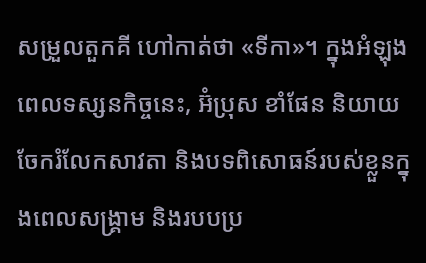សម្រួលតួកគី ហៅកាត់ថា «ទីកា»។ ក្នុងអំឡុងពេលទស្សនកិច្ចនេះ, អ៊ំប្រុស ខាំផែន និយាយចែករំលែកសាវតា និងបទពិសោធន៍របស់ខ្លួនក្នុងពេលសង្រ្គាម និងរបបប្រ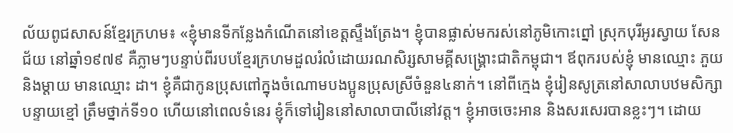ល័យពូជសាសន៍ខ្មែរក្រហម៖ «ខ្ញុំមានទីកន្លែងកំណើតនៅខេត្តស្ទឹងត្រែង។ ខ្ញុំបានផ្លាស់មករស់នៅភូមិកោះព្នៅ ស្រុកបុរីអូរស្វាយ សែនជ័យ នៅឆ្នាំ១៩៧៩ គឺភ្លាមៗបន្ទាប់ពីរបបខ្មែរក្រហមដួលរំលំដោយរណសិរ្សសាមគ្គីសង្គ្រោះជាតិកម្ពុជា។ ឪពុករបស់ខ្ញុំ មានឈ្មោះ ភួយ និងម្ដាយ មានឈ្មោះ ដា។ ខ្ញុំគឺជាកូនប្រុសពៅក្នុងចំណោមបងប្អូនប្រុសស្រីចំនួន៤នាក់។ នៅពីក្មេង ខ្ញុំរៀនសូត្រនៅសាលាបឋមសិក្សាបន្ទាយខ្មៅ ត្រឹមថ្នាក់ទី១០ ហើយនៅពេលទំនេរ ខ្ញុំក៏ទៅរៀននៅសាលាបាលីនៅវត្ត។ ខ្ញុំអាចចេះអាន និងសរសេរបានខ្លះៗ។ ដោយ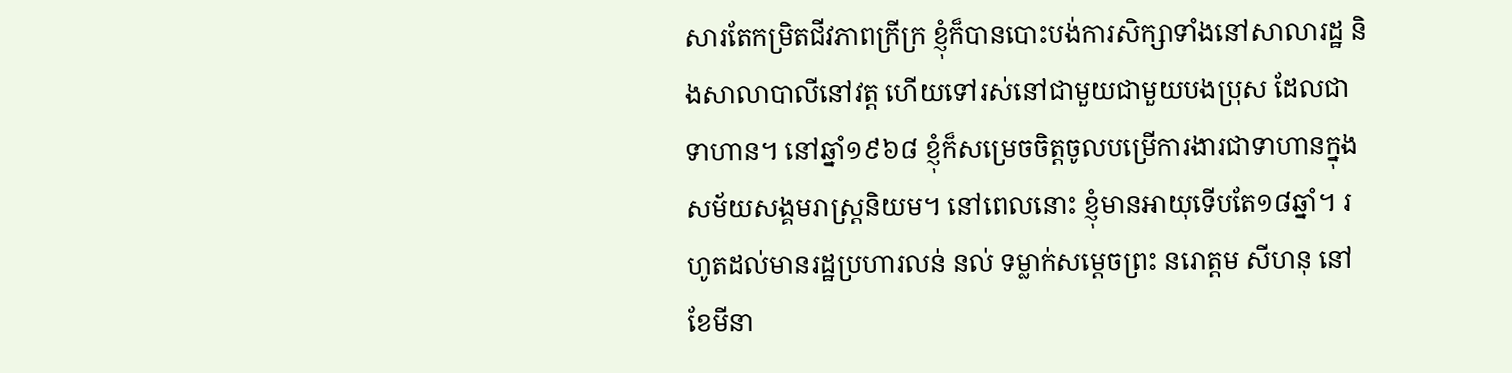សារតែកម្រិតជីវភាពក្រីក្រ ខ្ញុំក៏បានបោះបង់ការសិក្សាទាំងនៅសាលារដ្ឋ និងសាលាបាលីនៅវត្ត ហើយទៅរស់នៅជាមួយជាមួយបងប្រុស ដែលជាទាហាន។ នៅឆ្នាំ១៩៦៨ ខ្ញុំក៏សម្រេចចិត្តចូលបម្រើការងារជាទាហានក្នុងសម័យសង្គមរាស្រ្តនិយម។ នៅពេលនោះ ខ្ញុំមានអាយុទើបតែ១៨ឆ្នាំ។ រហូតដល់មានរដ្ឋប្រហារលន់ នល់ ទម្លាក់សម្ដេចព្រះ នរោត្តម សីហនុ នៅខែមីនា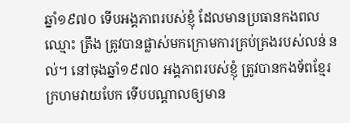ឆ្នាំ១៩៧០ ទើបអង្គភាពរបស់ខ្ញុំ ដែលមានប្រធានកងពលឈ្មោះ ត្រឹង ត្រូវបានផ្លាស់មកក្រោមការគ្រប់គ្រងរបស់លន់ នល់។ នៅចុងឆ្នាំ១៩៧០ អង្គភាពរបស់ខ្ញុំ ត្រូវបានកងទ័ពខ្មែរក្រហមវាយបែក ទើបបណ្ដាលឲ្យមាន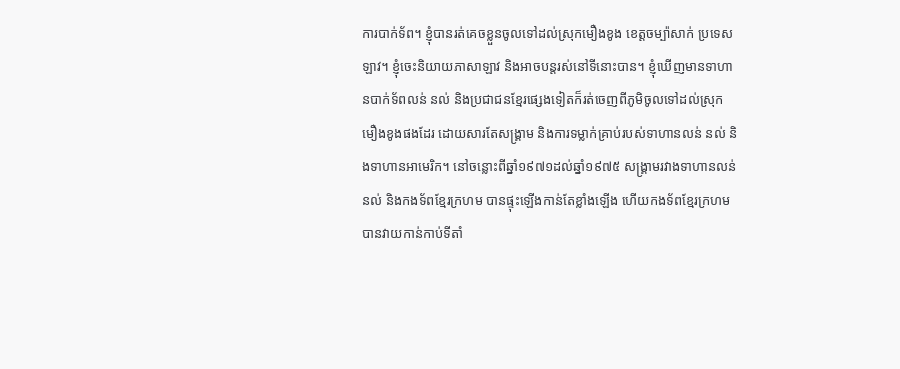ការបាក់ទ័ព។ ខ្ញុំបានរត់គេចខ្លួនចូលទៅដល់ស្រុកមឿងខូង ខេត្តចម្ប៉ាសាក់ ប្រទេសឡាវ។ ខ្ញុំចេះនិយាយភាសាឡាវ និងអាចបន្តរស់នៅទីនោះបាន។ ខ្ញុំឃើញមានទាហានបាក់ទ័ពលន់ នល់ និងប្រជាជនខ្មែរផ្សេងទៀតក៏រត់ចេញពីភូមិចូលទៅដល់ស្រុកមឿងខូងផងដែរ ដោយសារតែសង្រ្គាម និងការទម្លាក់គ្រាប់របស់ទាហានលន់ នល់ និងទាហានអាមេរិក។ នៅចន្លោះពីឆ្នាំ១៩៧១ដល់ឆ្នាំ១៩៧៥ សង្រ្គាមរវាងទាហានលន់ នល់ និងកងទ័ពខ្មែរក្រហម បានផ្ទុះឡើងកាន់តែខ្លាំងឡើង ហើយកងទ័ពខ្មែរក្រហមបានវាយកាន់កាប់ទីតាំ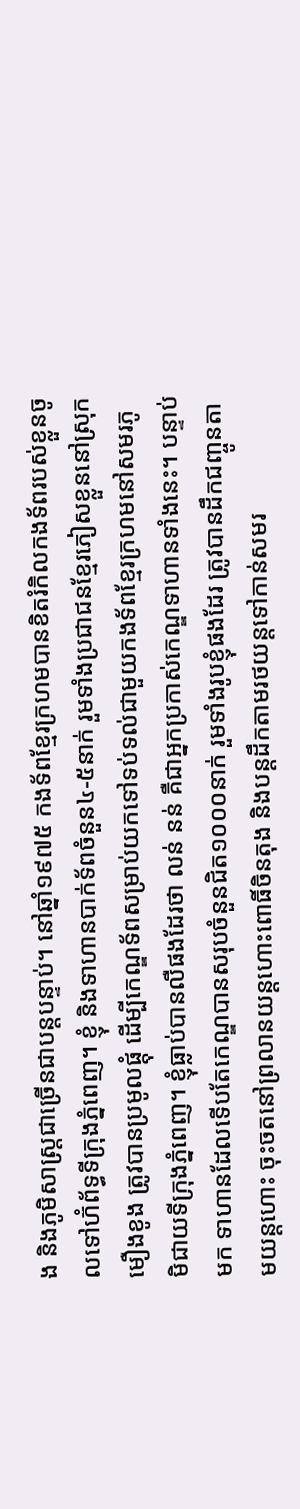ង និងភូមិសាស្រ្តជាច្រើនជាបន្តបន្ទាប់។ នៅឆ្នាំ១៩៧៥ កងទ័ពខ្មែរក្រហមបានខិតរំកិលកងទ័ពរបស់ខ្លួនចូលទៅហ៊ំព័ទ្ធទីក្រុងភ្នំពេញ។ ខ្ញុំ និងទាហានបាក់ទ័ពចំនួន៤-៥នាក់ រួមទាំងប្រជាជនខ្មែរភៀសខ្លួននៅស្រុកមឿងខូង ត្រូវបានប្រមូលផ្ដុំ ដើម្បីកេណ្ឌទ័ពសម្រាប់យកទៅទប់ទល់ជាមួយកងទ័ពខ្មែរក្រហមនៅសមរភូមិជាយទីក្រុងភ្នំពេញ។ ខ្ញុំធ្លាប់បានលឺផងដែរថា លន់ នន់ គឺជាអ្នកប្រកាស់កេណ្ឌទាហានទាំងនេះ។ បន្ទាប់មក ទាហានដែលទើបតែកេណ្ឌបានសរុបចំនួនជិត១០០០នាក់ រួមទាំងរូបខ្ញុំផងដែរ ត្រូវបានដឹកជញ្ចូនតាមយន្តហោះ ចុះចតនៅព្រលានយន្តហោះពោធិ៍ចិនតុង និងបន្តដឹកតាមរថយន្តទៅកាន់សមរ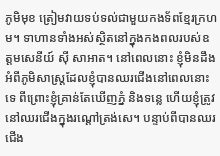ភូមិមុខ ត្រៀមវាយទប់ទល់ជាមួយកងទ័ពខ្មែរក្រហម។ ទាហានទាំងអស់ស្ថិតនៅក្នុងកងពលរបស់ឧត្តមសេនីយ៍ ស៊ី សាអាត។ នៅពេលនោះ ខ្ញុំមិនដឹងអំពីភូមិសាស្រ្តដែលខ្ញុំបានឈរជើងនៅពេលនោះទេ ពីព្រោះខ្ញុំគ្រាន់តែឃើញភ្នំ និងទន្លេ ហើយខ្ញុំត្រូវនៅឈរជើងក្នុងរណ្ដៅត្រង់សេ។ បន្ទាប់ពីបានឈរជើង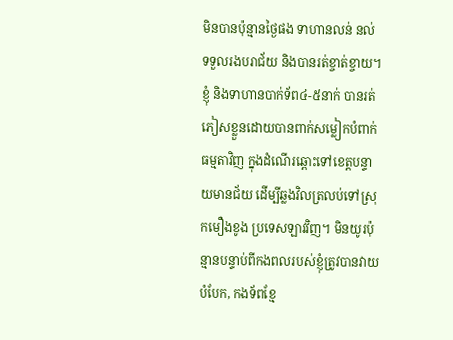មិនបានប៉ុន្មានថ្ងៃផង ទាហានលន់ នល់ ទទួលរងបរាជ័យ និងបានរត់ខ្ចាត់ខ្ចាយ។ ខ្ញុំ និងទាហានបាក់ទ័ព៤-៥នាក់ បានរត់ភៀសខ្លួនដោយបានពាក់សម្លៀកបំពាក់ធម្មតាវិញ ក្នុងដំណើរឆ្ពោះទៅខេត្តបន្ទាយមានជ័យ ដើម្បីឆ្លងវិលត្រលប់ទៅស្រុកមឿងខូង ប្រទេសឡាវវិញ។ មិនយូរប៉ុន្មានបន្ទាប់ពីកងពលរបស់ខ្ញុំត្រូវបានវាយបំបែក, កងទ័ពខ្មែ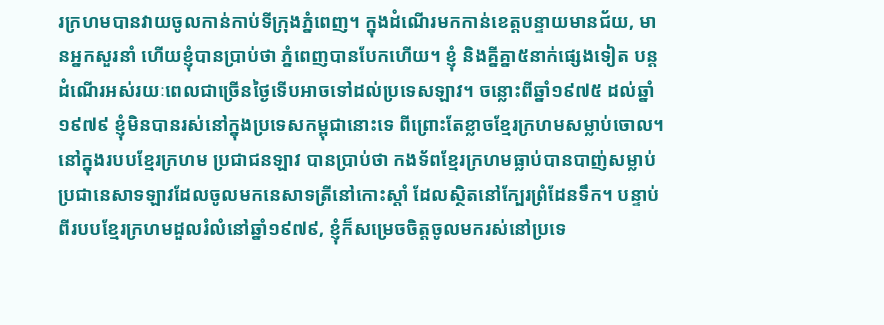រក្រហមបានវាយចូលកាន់កាប់ទីក្រុងភ្នំពេញ។ ក្នុងដំណើរមកកាន់ខេត្តបន្ទាយមានជ័យ, មានអ្នកសួរនាំ ហើយខ្ញុំបានប្រាប់ថា ភ្នំពេញបានបែកហើយ។ ខ្ញុំ និងគ្នីគ្នា៥នាក់ផ្សេងទៀត បន្តដំណើរអស់រយៈពេលជាច្រើនថ្ងៃទើបអាចទៅដល់ប្រទេសឡាវ។ ចន្លោះពីឆ្នាំ១៩៧៥ ដល់ឆ្នាំ១៩៧៩ ខ្ញុំមិនបានរស់នៅក្នុងប្រទេសកម្ពុជានោះទេ ពីព្រោះតែខ្លាចខ្មែរក្រហមសម្លាប់ចោល។ នៅក្នុងរបបខ្មែរក្រហម ប្រជាជនឡាវ បានប្រាប់ថា កងទ័ពខ្មែរក្រហមធ្លាប់បានបាញ់សម្លាប់ប្រជានេសាទឡាវដែលចូលមកនេសាទត្រីនៅកោះស្ដាំ ដែលស្ថិតនៅក្បែរព្រំដែនទឹក។ បន្ទាប់ពីរបបខ្មែរក្រហមដួលរំលំនៅឆ្នាំ១៩៧៩, ខ្ញុំក៏សម្រេចចិត្តចូលមករស់នៅប្រទេ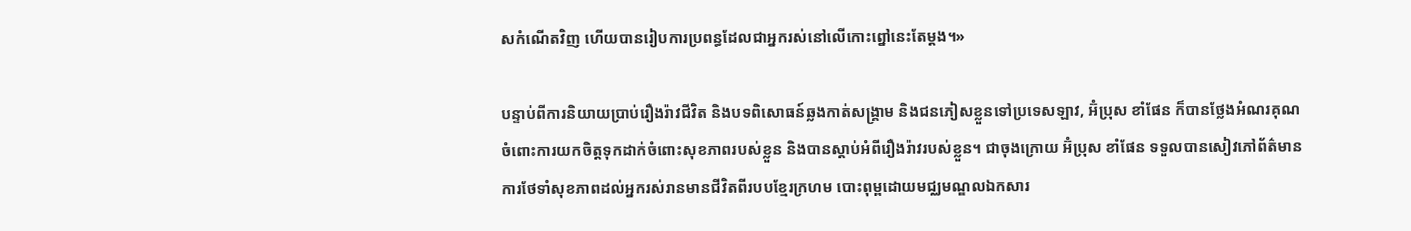សកំណើតវិញ ហើយបានរៀបការប្រពន្ធដែលជាអ្នករស់នៅលើកោះព្នៅនេះតែម្ដង។»

បន្ទាប់ពីការនិយាយប្រាប់រឿងរ៉ាវជីវិត និងបទពិសោធន៍ឆ្លងកាត់សង្រ្គាម និងជនភៀសខ្លួនទៅប្រទេសឡាវ, អ៊ំប្រុស ខាំផែន ក៏បានថ្លែងអំណរគុណចំពោះការយកចិត្តទុកដាក់ចំពោះសុខភាពរបស់ខ្លួន និងបានស្ដាប់អំពីរឿងរ៉ាវរបស់ខ្លួន។ ជាចុងក្រោយ អ៊ំប្រុស ខាំផែន ទទួលបានសៀវភៅព័ត៌មានការថែទាំសុខភាពដល់អ្នករស់រានមានជីវិតពីរបបខ្មែរក្រហម បោះពុម្ពដោយមជ្ឈមណ្ឌលឯកសារ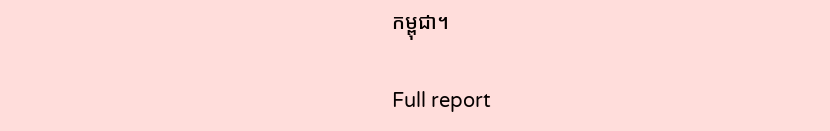កម្ពុជា។

Full report